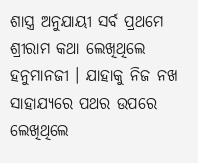ଶାସ୍ତ୍ର ଅନୁଯାୟୀ ସର୍ବ ପ୍ରଥମେ ଶ୍ରୀରାମ କଥା ଲେଖିଥିଲେ ହନୁମାନଜୀ । ଯାହାକୁ ନିଜ ନଖ ସାହାଯ୍ୟରେ ପଥର ଉପରେ ଲେଖିଥିଲେ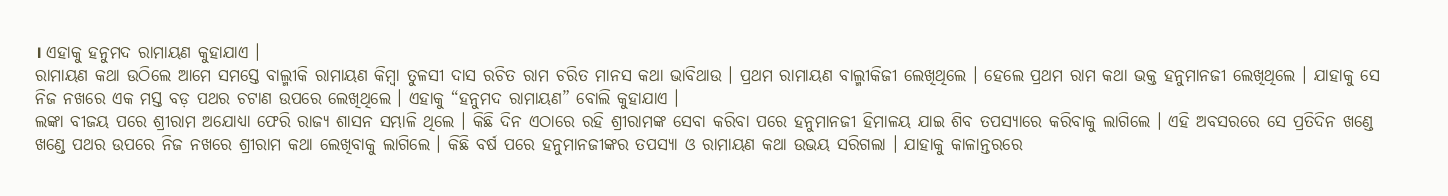। ଏହାକୁ ହନୁମଦ ରାମାୟଣ କୁହାଯାଏ ।
ରାମାୟଣ କଥା ଉଠିଲେ ଆମେ ସମସ୍ତେ ବାଲ୍ମୀକି ରାମାୟଣ କିମ୍ବା ତୁଳସୀ ଦାସ ରଚିତ ରାମ ଚରିତ ମାନସ କଥା ଭାବିଥାଉ । ପ୍ରଥମ ରାମାୟଣ ବାଲ୍ମୀକିଜୀ ଲେଖିଥିଲେ । ହେଲେ ପ୍ରଥମ ରାମ କଥା ଭକ୍ତ ହନୁମାନଜୀ ଲେଖିଥିଲେ । ଯାହାକୁ ସେ ନିଜ ନଖରେ ଏକ ମସ୍ତ ବଡ଼ ପଥର ଚଟାଣ ଉପରେ ଲେଖିଥିଲେ । ଏହାକୁ “ହନୁମଦ ରାମାୟଣ” ବୋଲି କୁହାଯାଏ ।
ଲଙ୍କା ବୀଜୟ ପରେ ଶ୍ରୀରାମ ଅଯୋଧ୍ୟା ଫେରି ରାଜ୍ୟ ଶାସନ ସମ୍ଭାଳି ଥିଲେ । କିଛି ଦିନ ଏଠାରେ ରହି ଶ୍ରୀରାମଙ୍କ ସେବା କରିବା ପରେ ହନୁମାନଜୀ ହିମାଳୟ ଯାଇ ଶିବ ତପସ୍ୟାରେ କରିବାକୁ ଲାଗିଲେ । ଏହି ଅବସରରେ ସେ ପ୍ରତିଦିନ ଖଣ୍ଡେ ଖଣ୍ଡେ ପଥର ଉପରେ ନିଜ ନଖରେ ଶ୍ରୀରାମ କଥା ଲେଖିବାକୁ ଲାଗିଲେ । କିଛି ବର୍ଷ ପରେ ହନୁମାନଜୀଙ୍କର ତପସ୍ୟା ଓ ରାମାୟଣ କଥା ଉଭୟ ସରିଗଲା । ଯାହାକୁ କାଳାନ୍ତରରେ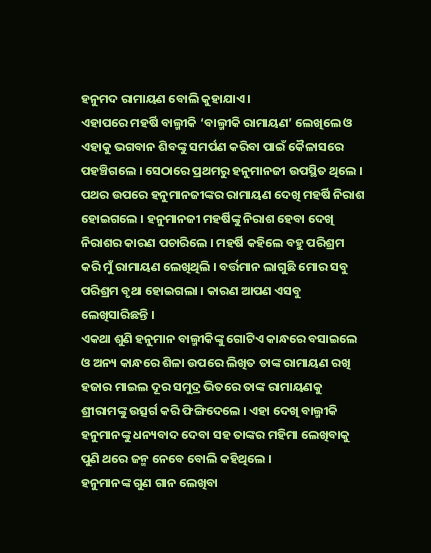ହନୁମଦ ରାମାୟଣ ବୋଲି କୁହାଯାଏ ।
ଏହାପରେ ମହର୍ଷି ବାଲ୍ମୀକି ‘ବାଲ୍ମୀକି ରାମାୟଣ’ ଲେଖିଲେ ଓ ଏହାକୁ ଭଗବାନ ଶିବଙ୍କୁ ସମର୍ପଣ କରିବା ପାଇଁ କୈଳାସରେ ପହଞ୍ଚିଗଲେ । ସେଠାରେ ପ୍ରଥମରୁ ହନୁମାନଜୀ ଉପସ୍ଥିତ ଥିଲେ । ପଥର ଉପରେ ହନୁମାନଜୀଙ୍କର ରାମାୟଣ ଦେଖି ମହର୍ଷି ନିରାଶ ହୋଇଗଲେ । ହନୁମାନଜୀ ମହର୍ଷିଙ୍କୁ ନିରାଶ ହେବା ଦେଖି ନିରାଶର କାରଣ ପଚାରିଲେ । ମହର୍ଷି କହିଲେ ବହୁ ପରିଶ୍ରମ କରି ମୁଁ ରାମାୟଣ ଲେଖିଥିଲି । ବର୍ତ୍ତମାନ ଲାଗୁଛି ମୋର ସବୁ ପରିଶ୍ରମ ବୃଥା ହୋଇଗଲା । କାରଣ ଆପଣ ଏସବୁ ଲେଖିସାରିଛନ୍ତି ।
ଏକଥା ଶୁଣି ହନୁମାନ ବାଲ୍ମୀକିଙ୍କୁ ଗୋଟିଏ କାନ୍ଧରେ ବସାଇଲେ ଓ ଅନ୍ୟ କାନ୍ଧରେ ଶିଳା ଉପରେ ଲିଖିତ ତାଙ୍କ ରାମାୟଣ ରଖି ହଜାର ମାଇଲ ଦୂର ସମୁଦ୍ର ଭିତରେ ତାଙ୍କ ରାମାୟଣକୁ ଶ୍ରୀରାମଙ୍କୁ ଉତ୍ସର୍ଗ କରି ଫିଙ୍ଗିଦେଲେ । ଏହା ଦେଖି ବାଲ୍ମୀକି ହନୁମାନଙ୍କୁ ଧନ୍ୟବାଦ ଦେବା ସହ ତାଙ୍କର ମହିମା ଲେଖିବାକୁ ପୁଣି ଥରେ ଜନ୍ମ ନେବେ ବୋଲି କହିଥିଲେ ।
ହନୁମାନଙ୍କ ଗୁଣ ଗାନ ଲେଖିବା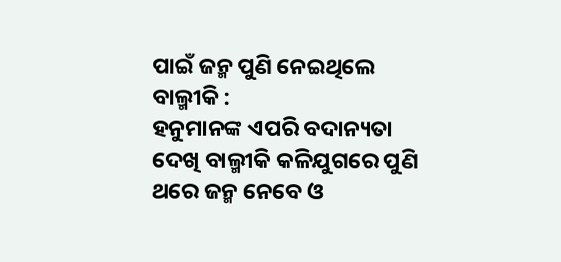ପାଇଁ ଜନ୍ମ ପୁଣି ନେଇଥିଲେ ବାଲ୍ମୀକି :
ହନୁମାନଙ୍କ ଏପରି ବଦାନ୍ୟତା ଦେଖି ବାଲ୍ମୀକି କଳିଯୁଗରେ ପୁଣି ଥରେ ଜନ୍ମ ନେବେ ଓ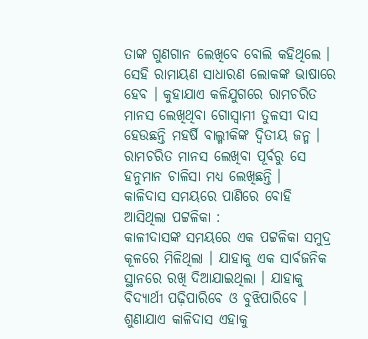ତାଙ୍କ ଗୁଣଗାନ ଲେଖିବେ ବୋଲି କହିଥିଲେ । ସେହି ରାମାୟଣ ସାଧାରଣ ଲୋକଙ୍କ ଭାଷାରେ ହେବ । କୁହାଯାଏ କଳିଯୁଗରେ ରାମଚରିତ ମାନସ ଲେଖିଥିବା ଗୋସ୍ୱାମୀ ତୁଳସୀ ଦାସ ହେଉଛନ୍ତି ମହର୍ଷି ବାଲ୍ମୀକିଙ୍କ ଦ୍ୱିତୀୟ ଜନ୍ମ । ରାମଚରିତ ମାନସ ଲେଖିବା ପୂର୍ବରୁ ସେ ହନୁମାନ ଚାଳିସା ମଧ୍ୟ ଲେଖିଛନ୍ତି ।
କାଳିଦାସ ସମୟରେ ପାଣିରେ ବୋହି ଆସିଥିଲା ପଟ୍ଟଳିକା :
କାଳୀଦାସଙ୍କ ସମୟରେ ଏକ ପଟ୍ଟଳିକା ସମୁଦ୍ର କୂଳରେ ମିଳିଥିଲା । ଯାହାକୁ ଏକ ସାର୍ବଜନିକ ସ୍ଥାନରେ ରଖି ଦିଆଯାଇଥିଲା । ଯାହାକୁ ବିଦ୍ୟାର୍ଥୀ ପଢ଼ିପାରିବେ ଓ ବୁଝିପାରିବେ । ଶୁଣାଯାଏ କାଳିଦାସ ଏହାକୁ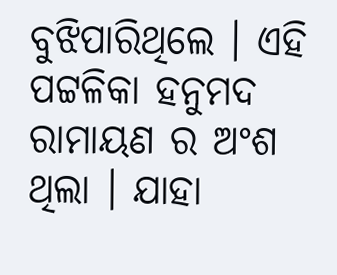ବୁଝିପାରିଥିଲେ । ଏହି ପଟ୍ଟଳିକା ହନୁମଦ ରାମାୟଣ ର ଅଂଶ ଥିଲା । ଯାହା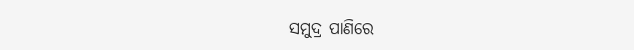ସମୁଦ୍ର ପାଣିରେ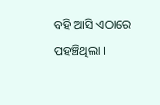ବହି ଆସି ଏଠାରେ ପହଞ୍ଚିଥିଲା ।